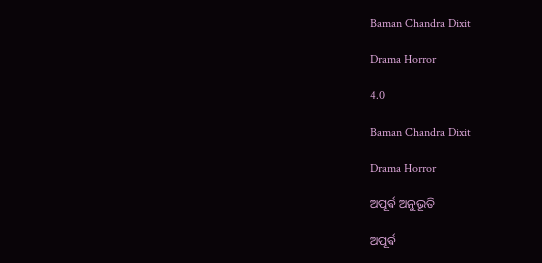Baman Chandra Dixit

Drama Horror

4.0

Baman Chandra Dixit

Drama Horror

ଅପୂର୍ଵ ଅନୁଭୂତି

ଅପୂର୍ଵ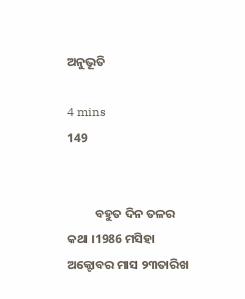ଅନୁଭୂତି

4 mins
149


          ବହୁତ ଦିନ ତଳର କଥା ।1986 ମସିହା ଅକ୍ଟୋବର ମାସ ୨୩ତାରିଖ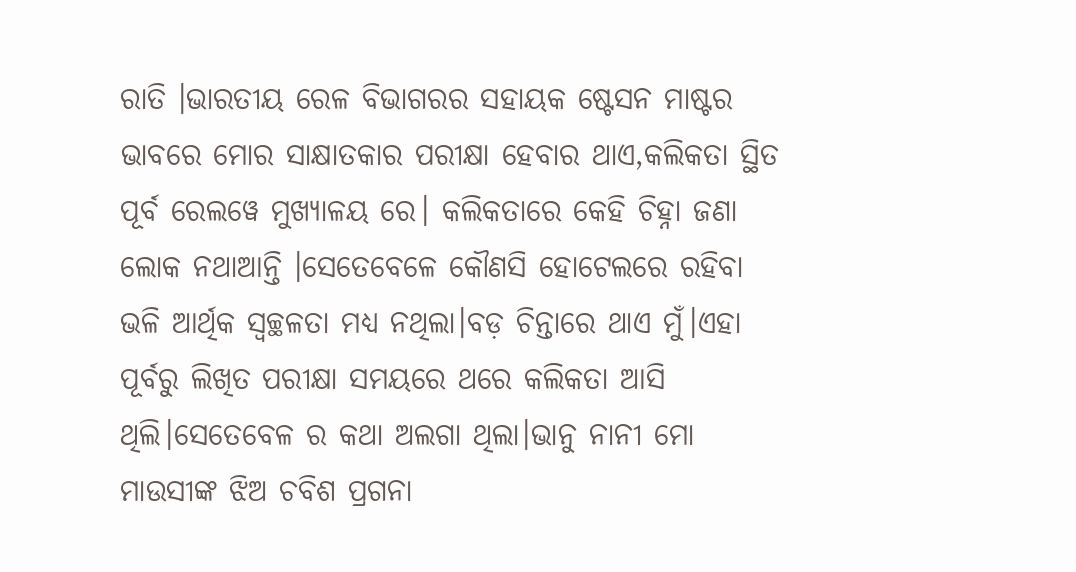ରାତି ।ଭାରତୀୟ ରେଳ ବିଭାଗରର ସହାୟକ ଷ୍ଟେସନ ମାଷ୍ଟର ଭାବରେ ମୋର ସାକ୍ଷାତକାର ପରୀକ୍ଷା ହେବାର ଥାଏ,କଲିକତା ସ୍ଥିତ ପୂର୍ବ ରେଲୱେ ମୁଖ୍ୟାଳୟ ରେ। କଲିକତାରେ କେହି ଚିହ୍ନା ଜଣା ଲୋକ ନଥାଆନ୍ତି ।ସେତେବେଳେ କୌଣସି ହୋଟେଲରେ ରହିବା ଭଳି ଆର୍ଥିକ ସ୍ୱଚ୍ଛଳତା ମଧ୍ୟ ନଥିଲା।ବଡ଼ ଚିନ୍ତାରେ ଥାଏ ମୁଁ।ଏହା ପୂର୍ବରୁ ଲିଖିତ ପରୀକ୍ଷା ସମୟରେ ଥରେ କଲିକତା ଆସି ଥିଲି।ସେତେବେଳ ର କଥା ଅଲଗା ଥିଲା।ଭାନୁ ନାନୀ ମୋ ମାଉସୀଙ୍କ ଝିଅ ଚବିଶ ପ୍ରଗନା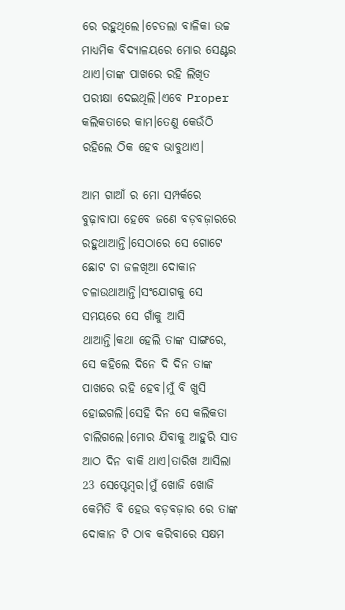ରେ ରହୁଥିଲେ।ଚେତଲା ବାଳିକା ଉଚ୍ଚ ମାଧ୍ୟମିକ ବିଦ୍ୟାଳୟରେ ମୋର ସେଣ୍ଟର ଥାଏ।ତାଙ୍କ ପାଖରେ ରହି ଲିଖିତ ପରୀକ୍ଷା ଦେଇଥିଲି।ଏବେ Proper କଲିକତାରେ କାମ।ତେଣୁ କେଉଁଠି ରହିଲେ ଠିକ ହେବ ଭାବୁଥାଏ।

ଆମ ଗାଆଁ ର ମୋ ସମ୍ପର୍କରେ ବୁଢ଼ାବାପା ହେବେ ଜଣେ ବଡ଼ବଜ଼ାରରେ ରହୁଥାଆନ୍ତି।ସେଠାରେ ସେ ଗୋଟେ ଛୋଟ ଚା ଜଳଖିଆ ଦୋକାନ ଚଳାଉଥାଆନ୍ତି।ସଂଯୋଗକୁ ସେ ସମୟରେ ସେ ଗାଁକୁ ଆସି ଥାଆନ୍ତି।କଥା ହେଲି ତାଙ୍କ ସାଙ୍ଗରେ, ସେ କହିଲେ ଦିନେ ଦି ଦିନ ତାଙ୍କ ପାଖରେ ରହି ହେବ।ମୁଁ ବି ଖୁସି ହୋଇଗଲି।ସେହି ଦିନ ସେ କଲିକତା ଚାଲିଗଲେ।ମୋର ଯିବାକୁ ଆହୁରି ସାତ ଆଠ ଦିନ ବାକି ଥାଏ।ତାରିଖ ଆସିଲା 23 ସେପ୍ଟେମ୍ବର।ମୁଁ ଖୋଜି ଖୋଜି କେମିତି ବି ହେଉ ବଡ଼ବଜ଼ାର ରେ ତାଙ୍କ ଦୋକାନ ଟି ଠାବ କରିବାରେ ସକ୍ଷମ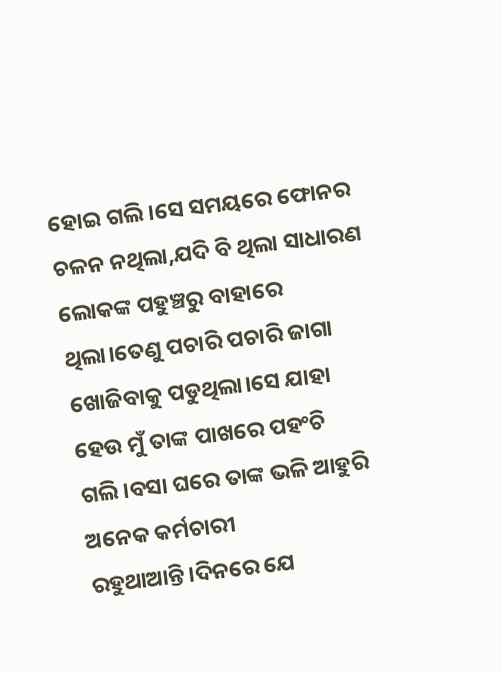ହୋଇ ଗଲି।ସେ ସମୟରେ ଫୋନର ଚଳନ ନଥିଲା,ଯଦି ବି ଥିଲା ସାଧାରଣ ଲୋକଙ୍କ ପହୁଞ୍ଚରୁ ବାହାରେ ଥିଲା।ତେଣୁ ପଚାରି ପଚାରି ଜାଗା ଖୋଜିବାକୁ ପଡୁଥିଲା।ସେ ଯାହା ହେଉ ମୁଁ ତାଙ୍କ ପାଖରେ ପହଂଚି ଗଲି।ବସା ଘରେ ତାଙ୍କ ଭଳି ଆହୁରି ଅନେକ କର୍ମଚାରୀ ରହୁଥାଆନ୍ତି।ଦିନରେ ଯେ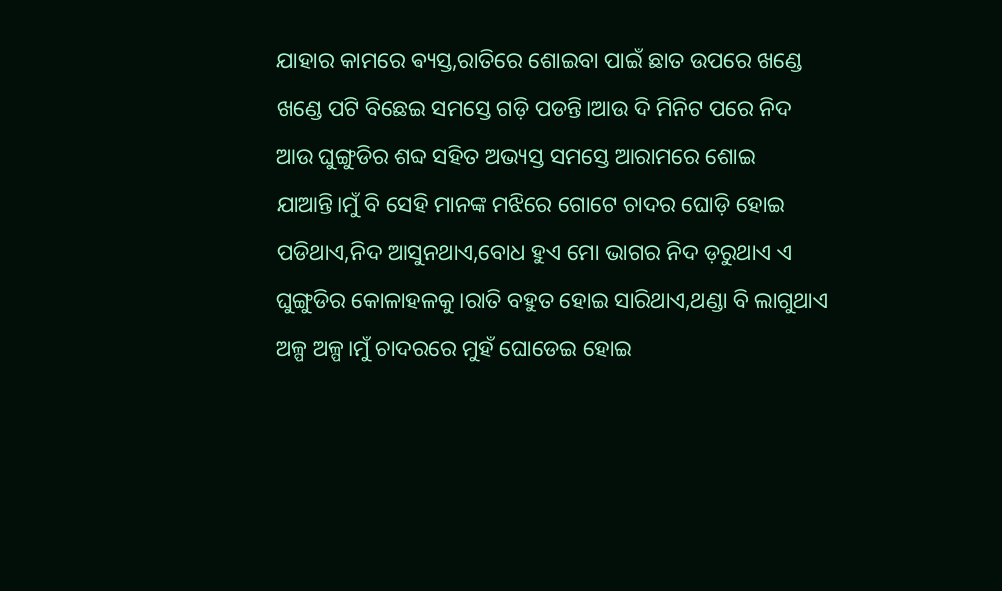ଯାହାର କାମରେ ଵ୍ୟସ୍ତ,ରାତିରେ ଶୋଇବା ପାଇଁ ଛାତ ଉପରେ ଖଣ୍ଡେ ଖଣ୍ଡେ ପଟି ବିଛେଇ ସମସ୍ତେ ଗଡ଼ି ପଡନ୍ତି।ଆଉ ଦି ମିନିଟ ପରେ ନିଦ ଆଉ ଘୁଙ୍ଗୁଡିର ଶବ୍ଦ ସହିତ ଅଭ୍ୟସ୍ତ ସମସ୍ତେ ଆରାମରେ ଶୋଇ ଯାଆନ୍ତି।ମୁଁ ବି ସେହି ମାନଙ୍କ ମଝିରେ ଗୋଟେ ଚାଦର ଘୋଡ଼ି ହୋଇ ପଡିଥାଏ,ନିଦ ଆସୁନଥାଏ,ବୋଧ ହୁଏ ମୋ ଭାଗର ନିଦ ଡ଼ରୁଥାଏ ଏ ଘୁଙ୍ଗୁଡିର କୋଳାହଳକୁ।ରାତି ବହୁତ ହୋଇ ସାରିଥାଏ,ଥଣ୍ଡା ବି ଲାଗୁଥାଏ ଅଳ୍ପ ଅଳ୍ପ।ମୁଁ ଚାଦରରେ ମୁହଁ ଘୋଡେଇ ହୋଇ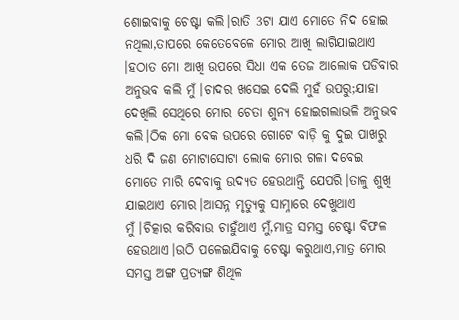ଶୋଇବାକୁ ଚେଷ୍ଟା କଲି।ରାତି 3ଟା ଯାଏ ମୋତେ ନିଦ ହୋଇ ନଥିଲା,ତାପରେ କେତେବେଳେ ମୋର ଆଖି ଲାଗିଯାଇଥାଏ ।ହଠାତ ମୋ ଆଖି ଉପରେ ସିଧା ଏକ ତେଜ ଆଲୋକ ପଡିବାର ଅନୁଭବ କଲି ମୁଁ।ଚାଦର ଖସେଇ ଦେଲି ମୁହଁ ଉପରୁ;ଯାହା ଦେଖିଲି ସେଥିରେ ମୋର ଚେତା ଶୁନ୍ୟ ହୋଇଗଲାଭଳି ଅନୁଭବ କଲି।ଠିକ ମୋ ବେକ ଉପରେ ଗୋଟେ ବାଡ଼ି କୁ ଦୁଇ ପାଖରୁ ଧରି ଦି ଜଣ ମୋଟାସୋଟା ଲୋକ ମୋର ଗଳା ଦବେଇ ମୋତେ ମାରି ଦେବାକୁ ଉଦ୍ୟତ ହେଉଥାନ୍ତି ଯେପରି।ତାଳୁ ଶୁଖି ଯାଇଥାଏ ମୋର।ଆସନ୍ନ ମୃତ୍ୟୁକୁ ସାମ୍ନାରେ ଦେଖୁଥାଏ ମୁଁ।ଚିତ୍କାର କରିବାଉ ଚାହୁଁଥାଏ ମୁଁ,ମାତ୍ର ସମସ୍ତ ଚେଷ୍ଟା ବିଫଳ ହେଉଥାଏ।ଉଠି ପଳେଇଯିବାକୁ ଚେଷ୍ଟା କରୁଥାଏ,ମାତ୍ର ମୋର ସମସ୍ତ ଅଙ୍ଗ ପ୍ରତ୍ୟଙ୍ଗ ଶିଥିଳ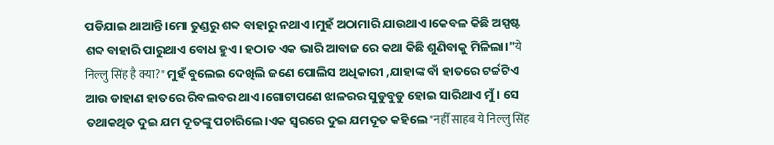ପଡିଯାଇ ଥାଆନ୍ତି।ମୋ ତୁଣ୍ଡରୁ ଶବ୍ଦ ବାହାରୁ ନଥାଏ।ମୁହଁ ଅଠାମାରି ଯାଉଥାଏ।କେବଳ କିଛି ଅସ୍ପଷ୍ଟ ଶବ୍ଦ ବାହାରି ପାରୁଥାଏ ବୋଧ ହୁଏ। ହଠାତ ଏକ ଭାରି ଆବାଜ ରେ କଥା କିଛି ଶୁଣିବାକୁ ମିଳିଲା।"ये निल्लु सिंह है क्या?" ମୁହଁ ବୁଲେଇ ଦେଖିଲି ଜଣେ ପୋଲିସ ଅଧିକାରୀ ,ଯାହାଙ୍କ ବାଁ ହାତରେ ଟର୍ଚ୍ଚଟିଏ ଆଉ ଡାହାଣ ହାତରେ ରିବଲବର ଥାଏ।ଗୋଟାପଣେ ଝାଳରର ସୁଡୁବୁଡୁ ହୋଇ ସାରିଥାଏ ମୁଁ। ସେ ତଥାକଥିତ ଦୁଇ ଯମ ଦୂତଙ୍କୁ ପଚାରିଲେ।ଏକ ସ୍ୱରରେ ଦୁଇ ଯମଦୂତ କହିଲେ "नहीँ साहब ये निल्लु सिंह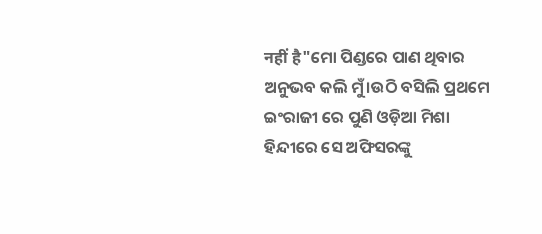नहीं है"ମୋ ପିଣ୍ଡରେ ପାଣ ଥିବାର ଅନୁଭବ କଲି ମୁଁ।ଉଠି ବସିଲି ପ୍ରଥମେ ଇଂରାଜୀ ରେ ପୁଣି ଓଡ଼ିଆ ମିଶା ହିନ୍ଦୀରେ ସେ ଅଫିସରଙ୍କୁ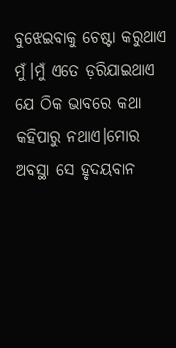ବୁଝେଇବାକୁ ଚେଷ୍ଟା କରୁଥାଏ ମୁଁ।ମୁଁ ଏତେ ଡ଼ରିଯାଇଥାଏ ଯେ ଠିକ ଭାବରେ କଥା କହିପାରୁ ନଥାଏ।ମୋର ଅବସ୍ଥା ସେ ହୃଦୟବାନ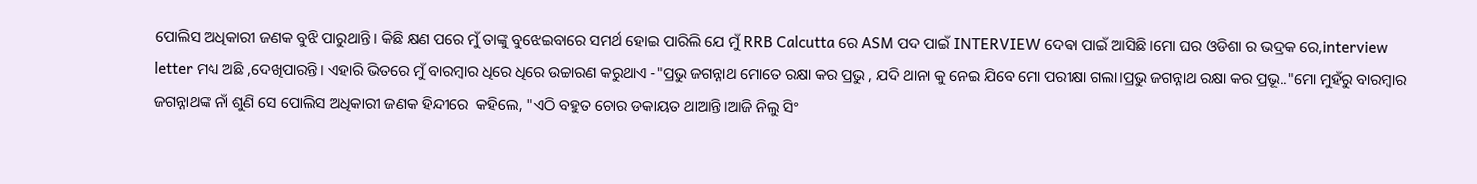ପୋଲିସ ଅଧିକାରୀ ଜଣକ ବୁଝି ପାରୁଥାନ୍ତି। କିଛି କ୍ଷଣ ପରେ ମୁଁ ତାଙ୍କୁ ବୁଝେଇବାରେ ସମର୍ଥ ହୋଇ ପାରିଲି ଯେ ମୁଁ RRB Calcutta ରେ ASM ପଦ ପାଇଁ INTERVIEW ଦେଵା ପାଇଁ ଆସିଛି।ମୋ ଘର ଓଡିଶା ର ଭଦ୍ରକ ରେ,interview letter ମଧ୍ୟ ଅଛି ,ଦେଖିପାରନ୍ତି। ଏହାରି ଭିତରେ ମୁଁ ବାରମ୍ବାର ଧିରେ ଧିରେ ଉଚ୍ଚାରଣ କରୁଥାଏ -"ପ୍ରଭୁ ଜଗନ୍ନାଥ ମୋତେ ରକ୍ଷା କର ପ୍ରଭୁ , ଯଦି ଥାନା କୁ ନେଇ ଯିବେ ମୋ ପରୀକ୍ଷା ଗଲା।ପ୍ରଭୁ ଜଗନ୍ନାଥ ରକ୍ଷା କର ପ୍ରଭୂ.."ମୋ ମୁହଁରୁ ବାରମ୍ବାର ଜଗନ୍ନାଥଙ୍କ ନାଁ ଶୁଣି ସେ ପୋଲିସ ଅଧିକାରୀ ଜଣକ ହିନ୍ଦୀରେ  କହିଲେ, "ଏଠି ବହୁତ ଚୋର ଡକାୟତ ଥାଆନ୍ତି।ଆଜି ନିଲୁ ସିଂ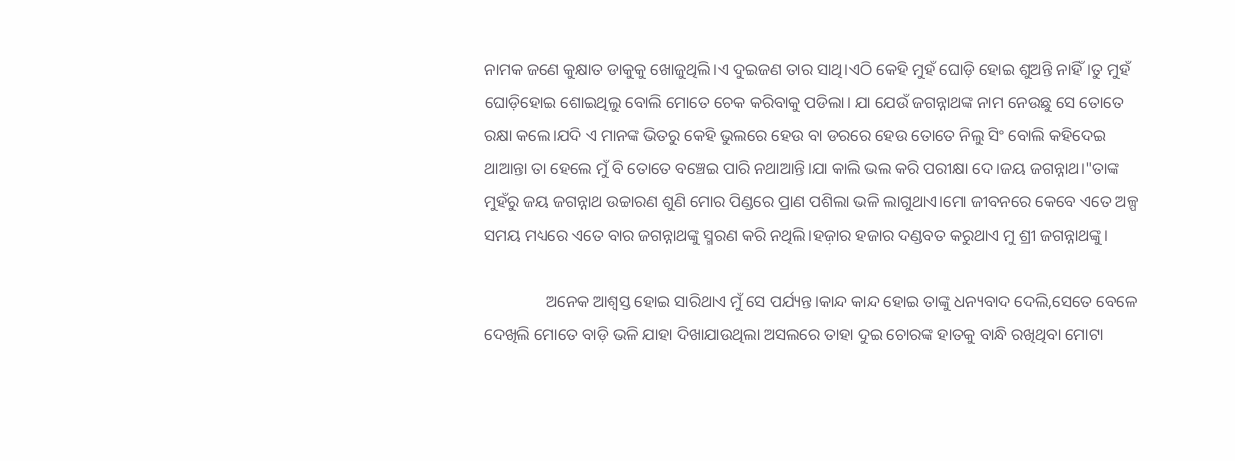ନାମକ ଜଣେ କୁକ୍ଷାତ ଡାକୁକୁ ଖୋଜୁଥିଲି।ଏ ଦୁଇଜଣ ତାର ସାଥି।ଏଠି କେହି ମୁହଁ ଘୋଡ଼ି ହୋଇ ଶୁଅନ୍ତି ନାହିଁ।ତୁ ମୁହଁ ଘୋଡ଼ିହୋଇ ଶୋଇଥିଲୁ ବୋଲି ମୋତେ ଚେକ କରିବାକୁ ପଡିଲା। ଯା ଯେଉଁ ଜଗନ୍ନାଥଙ୍କ ନାମ ନେଉଛୁ ସେ ତୋତେ ରକ୍ଷା କଲେ।ଯଦି ଏ ମାନଙ୍କ ଭିତରୁ କେହି ଭୁଲରେ ହେଉ ବା ଡରରେ ହେଉ ତୋତେ ନିଲୁ ସିଂ ବୋଲି କହିଦେଇ ଥାଆନ୍ତା ତା ହେଲେ ମୁଁ ବି ତୋତେ ବଞ୍ଚେଇ ପାରି ନଥାଆନ୍ତି।ଯା କାଲି ଭଲ କରି ପରୀକ୍ଷା ଦେ।ଜୟ ଜଗନ୍ନାଥ।"ତାଙ୍କ ମୁହଁରୁ ଜୟ ଜଗନ୍ନାଥ ଉଚ୍ଚାରଣ ଶୁଣି ମୋର ପିଣ୍ଡରେ ପ୍ରାଣ ପଶିଲା ଭଳି ଲାଗୁଥାଏ।ମୋ ଜୀବନରେ କେବେ ଏତେ ଅଳ୍ପ ସମୟ ମଧ୍ୟରେ ଏତେ ବାର ଜଗନ୍ନାଥଙ୍କୁ ସ୍ମରଣ କରି ନଥିଲି।ହଜ଼ାର ହଜାର ଦଣ୍ଡବତ କରୁଥାଏ ମୁ ଶ୍ରୀ ଜଗନ୍ନାଥଙ୍କୁ।

               ଅନେକ ଆଶ୍ୱସ୍ତ ହୋଇ ସାରିଥାଏ ମୁଁ ସେ ପର୍ଯ୍ୟନ୍ତ।କାନ୍ଦ କାନ୍ଦ ହୋଇ ତାଙ୍କୁ ଧନ୍ୟବାଦ ଦେଲି,ସେତେ ବେଳେ ଦେଖିଲି ମୋତେ ବାଡ଼ି ଭଳି ଯାହା ଦିଖାଯାଉଥିଲା ଅସଲରେ ତାହା ଦୁଇ ଚୋରଙ୍କ ହାତକୁ ବାନ୍ଧି ରଖିଥିବା ମୋଟା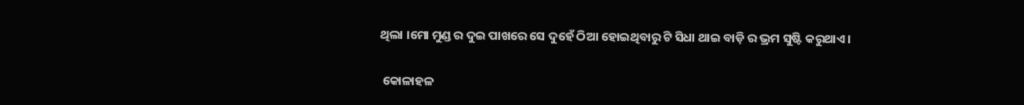ଥିଲା ।ମୋ ମୁଣ୍ଡ ର ଦୁଇ ପାଖରେ ସେ ଦୁହେଁ ଠିଆ ହୋଇଥିବାରୁ ଟି ସିଧା ଥାଇ ବାଡ଼ି ର ଭ୍ରମ ସୁଷ୍ଟି କରୁଥାଏ।

 କୋଳାହଳ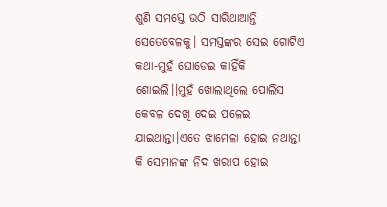ଶୁଣି ସମସ୍ତେ ଉଠି ସାରିଥାଆନ୍ତି ସେତେବେଳକୁ। ସମସ୍ତଙ୍କର ସେଇ ଗୋଟିଏ କଥା-ମୁହଁ ଘୋଡେଇ କାହିଁକି ଶୋଇଲି।।ମୁହଁ ଖୋଲାଥିଲେ ପୋଲିସ କେବଳ ଦେଖି ଦେଇ ପଳେଇ ଯାଇଥାନ୍ତା।ଏତେ ଝାମେଳା ହୋଇ ନଥାନ୍ତା କି ସେମାନଙ୍କ ନିଦ ଖରାପ ହୋଇ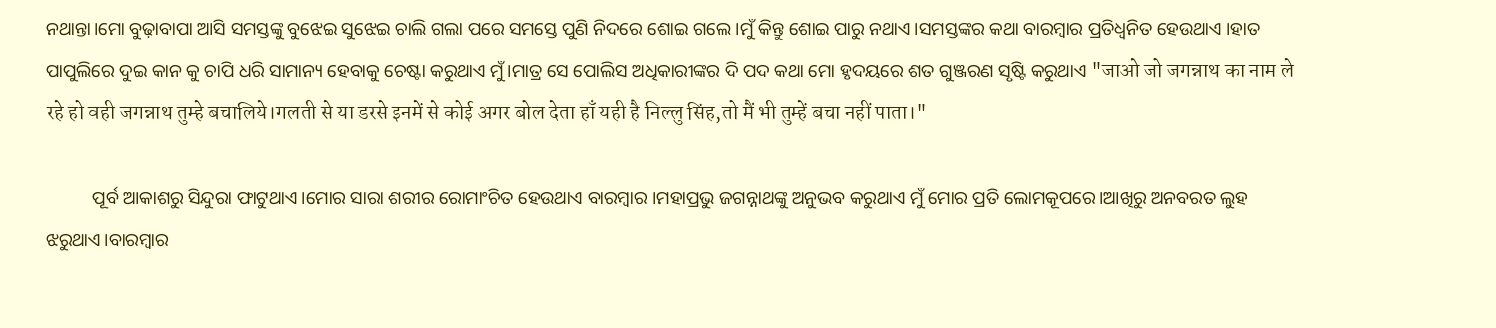ନଥାନ୍ତା।ମୋ ବୁଢ଼ାବାପା ଆସି ସମସ୍ତଙ୍କୁ ବୁଝେଇ ସୁଝେଇ ଚାଲି ଗଲା ପରେ ସମସ୍ତେ ପୁଣି ନିଦରେ ଶୋଇ ଗଲେ ।ମୁଁ କିନ୍ତୁ ଶୋଇ ପାରୁ ନଥାଏ।ସମସ୍ତଙ୍କର କଥା ବାରମ୍ବାର ପ୍ରତିଧ୍ବନିତ ହେଉଥାଏ ।ହାତ ପାପୁଲିରେ ଦୁଇ କାନ କୁ ଚାପି ଧରି ସାମାନ୍ୟ ହେବାକୁ ଚେଷ୍ଟା କରୁଥାଏ ମୁଁ।ମାତ୍ର ସେ ପୋଲିସ ଅଧିକାରୀଙ୍କର ଦି ପଦ କଥା ମୋ ହୃଦୟରେ ଶତ ଗୁଞ୍ଜରଣ ସୃଷ୍ଟି କରୁଥାଏ "जाओ जो जगन्नाथ का नाम ले रहे हो वही जगन्नाथ तुम्हे बचालिये।गलती से या डरसे इनमें से कोई अगर बोल देता हाँ यही है निल्लु सिंह,तो मैं भी तुम्हें बचा नहीं पाता।"

          ପୂର୍ବ ଆକାଶରୁ ସିନ୍ଦୁରା ଫାଟୁଥାଏ।ମୋର ସାରା ଶରୀର ରୋମାଂଚିତ ହେଉଥାଏ ବାରମ୍ବାର ।ମହାପ୍ରଭୁ ଜଗନ୍ନାଥଙ୍କୁ ଅନୁଭବ କରୁଥାଏ ମୁଁ ମୋର ପ୍ରତି ଲୋମକୂପରେ।ଆଖିରୁ ଅନବରତ ଲୁହ ଝରୁଥାଏ।ବାରମ୍ବାର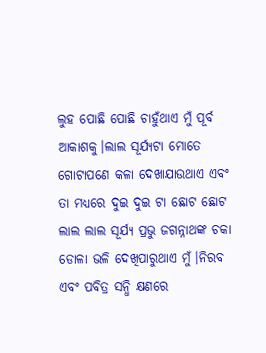ଲୁହ ପୋଛି ପୋଛି ଚାହୁଁଥାଏ ମୁଁ ପୂର୍ବ ଆକାଶକୁ।ଲାଲ ସୂର୍ଯ୍ୟଟା ମୋତେ ଗୋଟାପଣେ କଳା ଦେଖାଯାଉଥାଏ ଏବଂ ତା ମଧ୍ୟରେ ଦୁଇ ଦୁଇ ଟା ଛୋଟ ଛୋଟ ଲାଲ ଲାଲ ସୂର୍ଯ୍ୟ ପ୍ରଭୁ ଜଗନ୍ନାଥଙ୍କ ଚକା ଡୋଳା ଭଳି ଦେଖିପାରୁଥାଏ ମୁଁ।ନିରବ ଏବଂ ପବିତ୍ର ସନ୍ଧି କ୍ଷଣରେ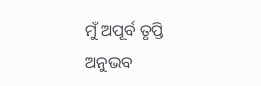ମୁଁ ଅପୂର୍ବ ତୃପ୍ତି ଅନୁଭବ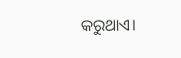କରୁଥାଏ।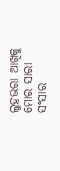ଲୁହଭରା ଆଖିକୁ ମୋର ସାରା ସଂସାର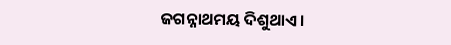ଜଗନ୍ନାଥମୟ ଦିଶୁଥାଏ।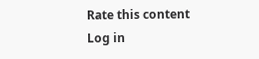Rate this content
Log in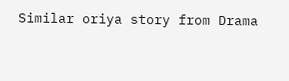Similar oriya story from Drama